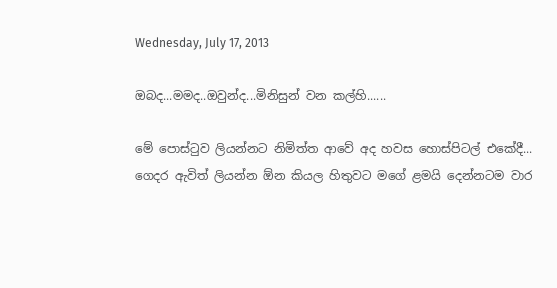Wednesday, July 17, 2013

ඔබද...මමද..ඔවුන්ද...මිනිසුන් වන කල්හි......

මේ පොස්ටුව ලියන්නට නිමිත්ත ආවේ අද හවස හොස්පිටල් එකේදී...
ගෙදර ඇවිත් ලියන්න ඕන කියල හිතුවට මගේ ළමයි දෙන්නටම වාර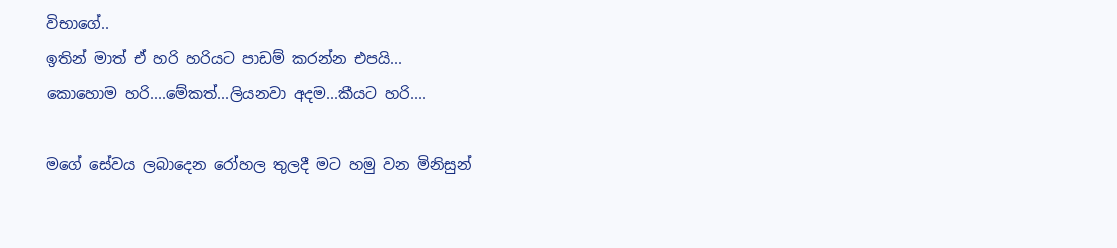විභාගේ..
ඉතින් මාත් ඒ හරි හරියට පාඩම් කරන්න එපයි...
කොහොම හරි....මේකත්...ලියනවා අදම...කීයට හරි....

මගේ සේවය ලබාදෙන රෝහල තුලදී මට හමු වන මිනිසුන්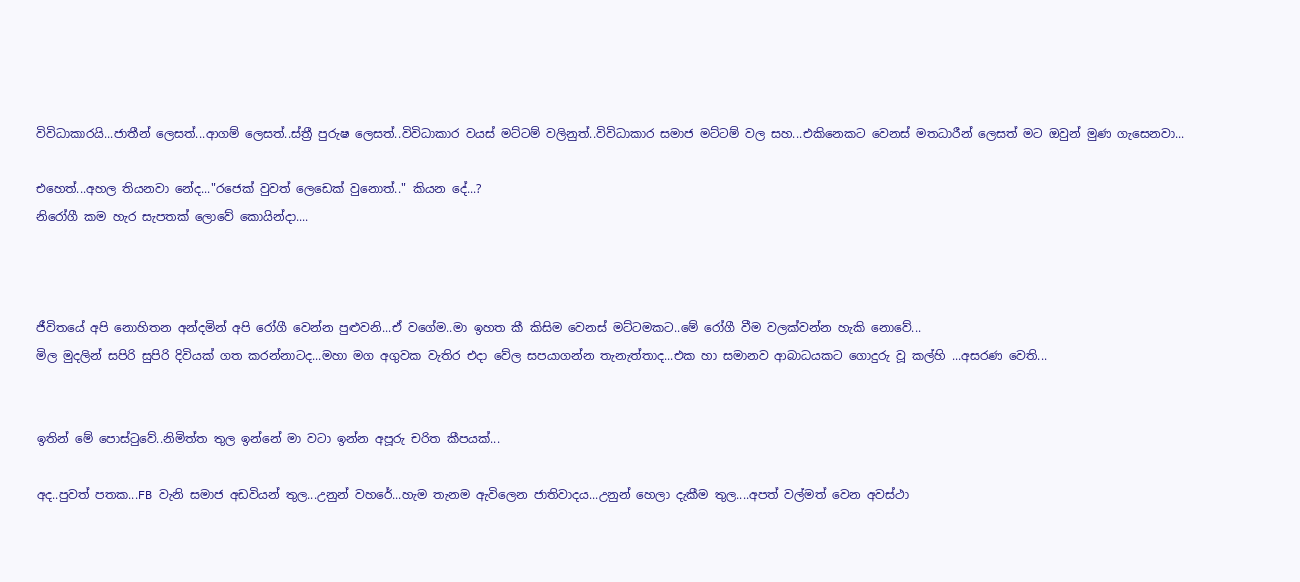විවිධාකාරයි...ජාතීන් ලෙසත්...ආගම් ලෙසත්..ස්ත්‍රී පුරුෂ ලෙසත්..විවිධාකාර වයස් මට්ටම් වලිනුත්..විවිධාකාර සමාජ මට්ටම් වල සහ...එකිනෙකට වෙනස් මතධාරීන් ලෙසත් මට ඔවුන් මුණ ගැසෙනවා...

එහෙත්...අහල තියනවා නේද..."රජෙක් වුවත් ලෙඩෙක් වුනොත්.." කියන දේ...?
නිරෝගී කම හැර සැපතක් ලොවේ කොයින්දා....



ජීවිතයේ අපි නොහිතන අන්දමින් අපි රෝගී වෙන්න පුළුවනි...ඒ වගේම..මා ඉහත කී කිසිම වෙනස් මට්ටමකට..මේ රෝගී වීම වලක්වන්න හැකි නොවේ...
මිල මුදලින් සපිරි සුපිරි දිවියක් ගත කරන්නාටද...මහා මග අගුවක වැතිර එදා වේල සපයාගන්න තැනැත්තාද...එක හා සමානව ආබාධයකට ගොදුරු වූ කල්හි ...අසරණ වෙති...


ඉතින් මේ පොස්ටුවේ..නිමිත්ත තුල ඉන්නේ මා වටා ඉන්න අපූරු චරිත කීපයක්...

අද..පුවත් පතක...FB වැනි සමාජ අඩවියන් තුල...උනුන් වහරේ...හැම තැනම ඇවිලෙන ජාතිවාදය...උනුන් හෙලා දැකීම තුල....අපත් වල්මත් වෙන අවස්ථා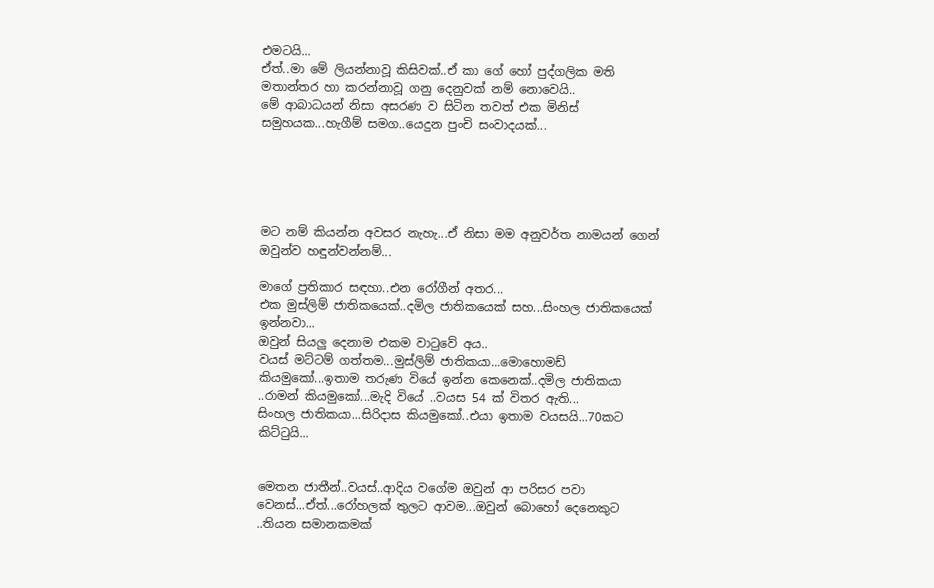එමටයි...
ඒත්..මා මේ ලියන්නාවූ කිසිවක්..ඒ කා ගේ හෝ පුද්ගලික මති මතාන්තර හා කරන්නාවූ ගනු දෙනුවක් නම් නොවෙයි..
මේ ආබාධයන් නිසා අසරණ ව සිටින තවත් එක මිනිස් සමුහයක...හැගීම් සමග..යෙදුන පුංචි සංවාදයක්...





මට නම් කියන්න අවසර නැහැ...ඒ නිසා මම අනුවර්ත නාමයන් ගෙන් ඔවුන්ව හඳුන්වන්නම්...

මාගේ ප්‍රතිකාර සඳහා..එන රෝගීන් අතර...
එක මුස්ලිම් ජාතිකයෙක්..දමිල ජාතිකයෙක් සහ...සිංහල ජාතිකයෙක් ඉන්නවා...
ඔවුන් සියලු දෙනාම එකම වාටුවේ අය..
වයස් මට්ටම් ගත්තම...මුස්ලිම් ජාතිකයා...මොහොමඩ් කියමුකෝ...ඉතාම තරුණ වියේ ඉන්න කෙනෙක්..දමිල ජාතිකයා ..රාමන් කියමුකෝ...මැදි වියේ ..වයස 54 ක් විතර ඇති...
සිංහල ජාතිකයා...සිරිදාස කියමුකෝ..එයා ඉතාම වයසයි...70කට කිට්ටුයි...


මෙතන ජාතීන්..වයස්..ආදිය වගේම ඔවුන් ආ පරිසර පවා වෙනස්...ඒත්...රෝහලක් තුලට ආවම...ඔවුන් බොහෝ දෙනෙකුට ..තියන සමානකමක්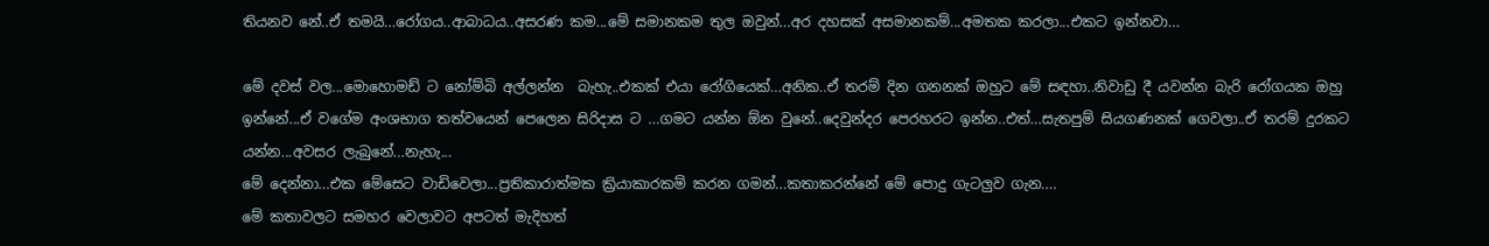තියනව නේ..ඒ තමයි...රෝගය..ආබාධය..අසරණ කම...මේ සමානකම තුල ඔවුන්...අර දහසක් අසමානකම්...අමතක කරලා...එකට ඉන්නවා...

මේ දවස් වල...මොහොමඩ් ට නෝම්බි අල්ලන්න  බැහැ..එකක් එයා රෝගියෙක්...අනික..ඒ තරම් දින ගනනක් ඔහුට මේ සඳහා..නිවාඩු දී යවන්න බැරි රෝගයක ඔහු ඉන්නේ...ඒ වගේම අංශභාග තත්වයෙන් පෙලෙන සිරිදාස ට ...ගමට යන්න ඕන වුනේ..දෙවුන්දර පෙරහරට ඉන්න..එත්...සැතපුම් සියගණනක් ගෙවලා..ඒ තරම් දුරකට යන්න...අවසර ලැබුනේ...නැහැ...
මේ දෙන්නා...එක මේසෙට වාඩිවෙලා...ප්‍රතිකාරාත්මක ක්‍රියාකාරකම් කරන ගමන්...කතාකරන්නේ මේ පොදු ගැටලුව ගැන....
මේ කතාවලට සමහර වෙලාවට අපටත් මැදිහත්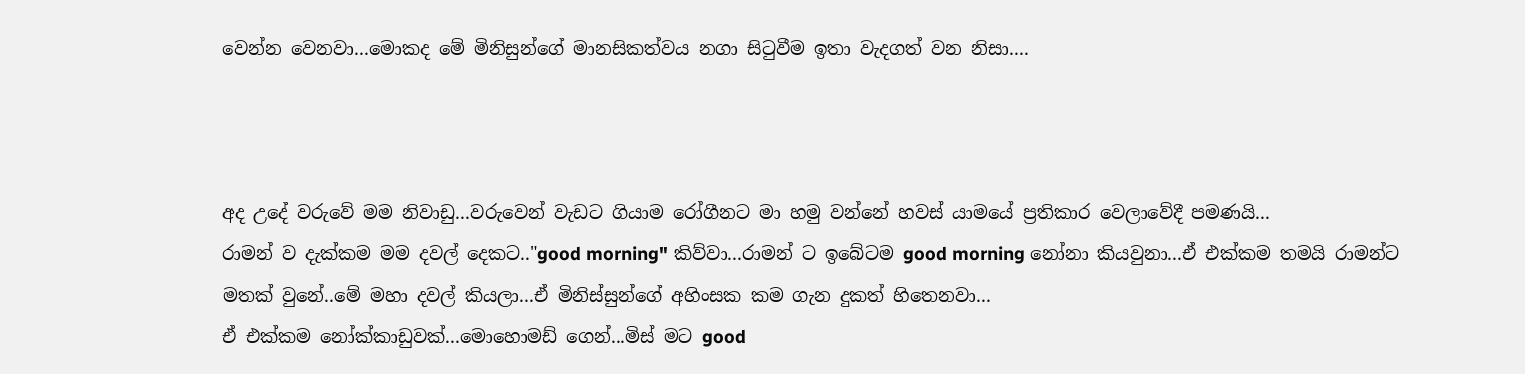වෙන්න වෙනවා...මොකද මේ මිනිසුන්ගේ මානසිකත්වය නගා සිටුවීම ඉතා වැදගත් වන නිසා....



අද උදේ වරුවේ මම නිවාඩු...වරුවෙන් වැඩට ගියාම රෝගීනට මා හමු වන්නේ හවස් යාමයේ ප්‍රතිකාර වෙලාවේදී පමණයි...
රාමන් ව දැක්කම මම දවල් දෙකට.."good morning" කිව්වා...රාමන් ට ඉබේටම good morning නෝනා කියවුනා...ඒ එක්කම තමයි රාමන්ට මතක් වුනේ..මේ මහා දවල් කියලා...ඒ මිනිස්සුන්ගේ අහිංසක කම ගැන දුකත් හිතෙනවා...
ඒ එක්කම නෝක්කාඩුවක්...මොහොමඩ් ගෙන්...මිස් මට good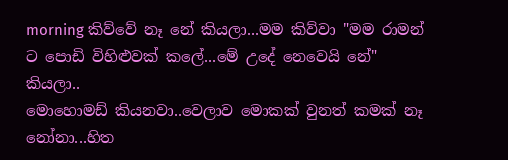morning කිව්වේ නෑ නේ කියලා...මම කිව්වා "මම රාමන් ට පොඩි විහිළුවක් කලේ...මේ උදේ නෙවෙයි නේ" කියලා..
මොහොමඩ් කියනවා..වෙලාව මොකක් වුනත් කමක් නෑ නෝනා...හිත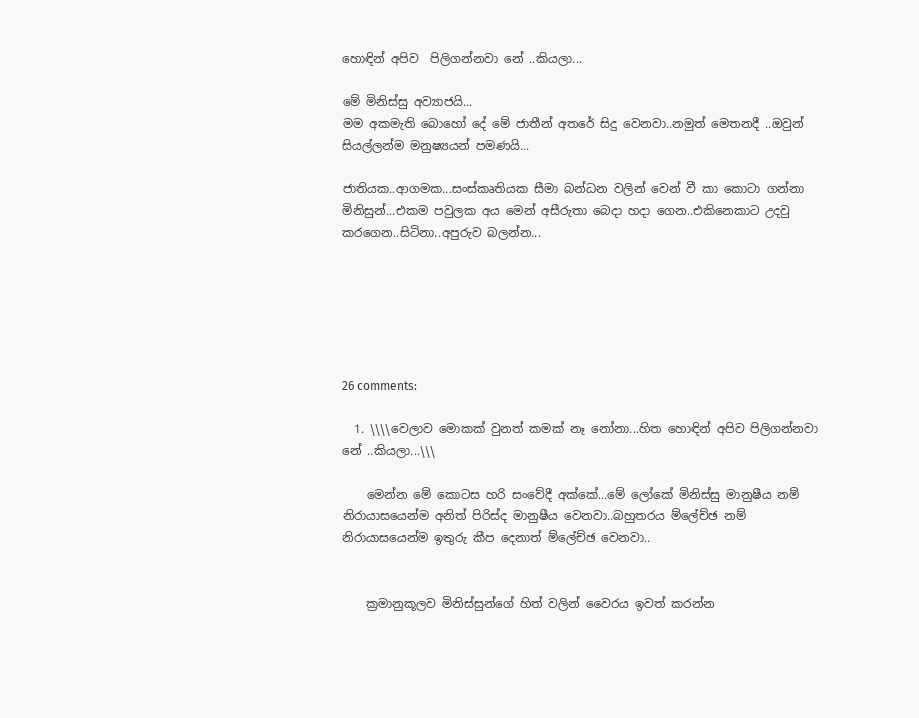හොඳින් අපිව  පිලිගන්නවා නේ ..කියලා...

මේ මිනිස්සු අව්‍යාජයි...
මම අකමැති බොහෝ දේ මේ ජාතීන් අතරේ සිදු වෙනවා..නමුත් මෙතනදී ..ඔවුන් සියල්ලන්ම මනුෂ්‍යයන් පමණයි...

ජාතියක..ආගමක...සංස්කෘතියක සීමා බන්ධන වලින් වෙන් වී කා කොටා ගන්නා මිනිසුන්...එකම පවුලක අය මෙන් අසීරුතා බෙදා හදා ගෙන..එකිනෙකාට උදවු කරගෙන..සිටිනා..අපුරුව බලන්න...






26 comments:

  1. \\\\වෙලාව මොකක් වුනත් කමක් නෑ නෝනා...හිත හොඳින් අපිව පිලිගන්නවා නේ ..කියලා...\\\

    මෙන්න මේ කොටස හරි සංවේදී අක්කේ...මේ ලෝකේ මිනිස්සු මානුෂීය නම් නිරායාසයෙන්ම අනිත් පිරිස්ද මානුෂීය වෙනවා..බහුතරය ම්ලේච්ඡ නම් නිරායාසයෙන්ම ඉතුරු කීප දෙනාත් ම්ලේච්ඡ වෙනවා..


    ක්‍රමානුකූලව මිනිස්සුන්ගේ හිත් වලින් වෛරය ඉවත් කරන්න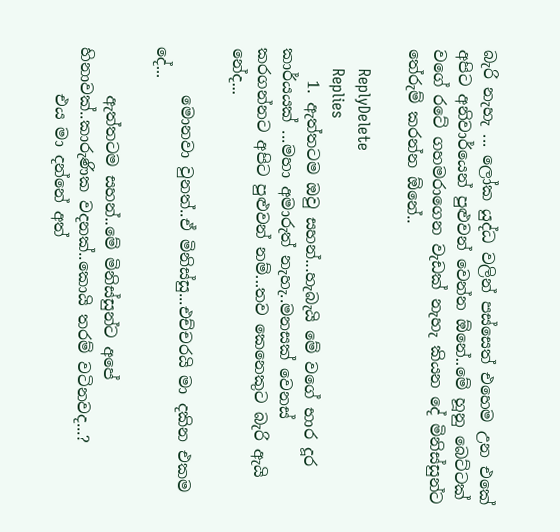බැරි නැහැ ... ලෝක යුද්ධ වලින් පස්සෙත් එහෙම උන එකේ අපිට අනිවාර්යෙන් පුළුවන් වෙන්න ඕනේ..මේ හූනු බෙට්ටක් වගේ රටේ ගහමරාගෙන වැඩක් නැහැ කියන දේ මිනිස්සුන්ට තේරුම් කරන්න ඕනේ..

    ReplyDelete
    Replies
    1. ඇත්තටම ඔවු සහන්...හැබැයි මේ වගේ භාර දූර කාර්යයක් ...මහා අමාරුත් නැහැ..මනසක් වෙනස් කරගන්නට අපිට පුළුවන් නම්...තව කෙනෙකුට බැරි ඇයි නේද...

      මොනවා වුනත්..ඒ මිනිස්සු...එච්චරයි මා දකින එකම දේ...

      ඇත්තටම සහන්..මේ මිනිස්සුන්ට අපේ හිනාවක්..කාරුණික වදනක්..කොයි තරම් වටිනවද...?
      එය මා දන්නේ අත්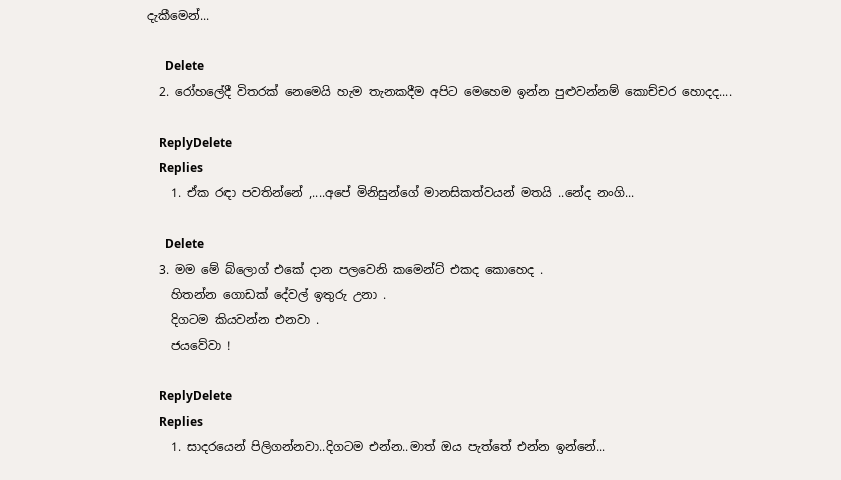දැකීමෙන්...

      Delete
  2. රෝහලේදී විතරක් නෙමෙයි හැම තැනකදීම අපිට මෙහෙම ඉන්න පුළුවන්නම් කොච්චර හොදද....

    ReplyDelete
    Replies
    1. ඒක රඳා පවතින්නේ ,....අපේ මිනිසුන්ගේ මානසිකත්වයන් මතයි ..නේද නංගි...

      Delete
  3. මම මේ බ්ලොග් එකේ දාන පලවෙනි කමෙන්ට් එකද කොහෙද .
    හිතන්න ගොඩක් දේවල් ඉතුරු උනා .
    දිගටම කියවන්න එනවා .
    ජයවේවා !

    ReplyDelete
    Replies
    1. සාදරයෙන් පිලිගන්නවා..දිගටම එන්න..මාත් ඔය පැත්තේ එන්න ඉන්නේ...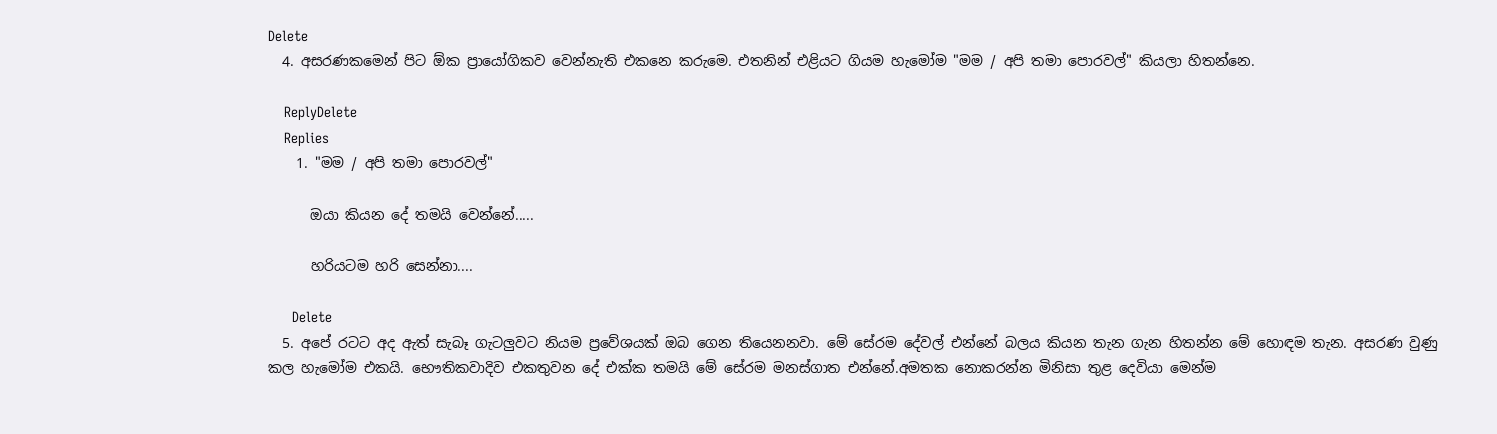Delete
  4. අසරණකමෙන් පිට ඕක ප්‍රායෝගිකව වෙන්නැති එකනෙ කරුමෙ. එතනින් එළියට ගියම හැමෝම "මම / අපි තමා පොරවල්" කියලා හිතන්නෙ.

    ReplyDelete
    Replies
    1. "මම / අපි තමා පොරවල්"

      ඔයා කියන දේ තමයි වෙන්නේ.....

      හරියටම හරි සෙන්නා....

      Delete
  5. අපේ රටට අද ඇත් සැබෑ ගැටලුවට නියම ප්‍රවේශයක් ඔබ ගෙන තියෙනනවා. මේ සේරම දේවල් එන්නේ බලය කියන තැන ගැන හිතන්න මේ හොඳම තැන. අසරණ වුණු කල හැමෝම එකයි. භෞතිකවාදිව එකතුවන දේ එක්ක තමයි මේ සේරම මනස්ගාත එන්නේ.අමතක නොකරන්න මිනිසා තුළ දෙවියා මෙන්ම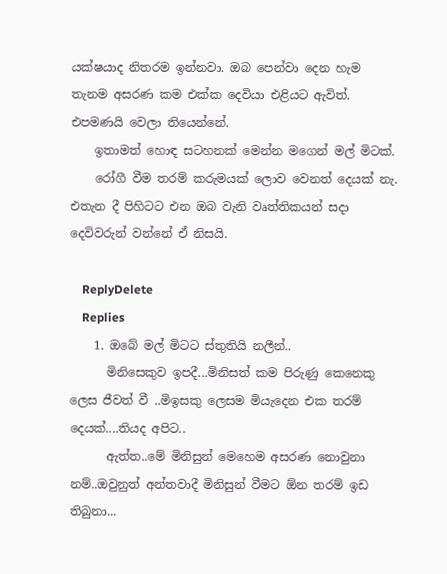යක්ෂයාද නිතරම ඉන්නවා. ඔබ පෙන්වා දෙන හැම තැනම අසරණ කම එක්ක දෙවියා එළියට ඇවිත්. එපමණයි වෙලා තියෙන්නේ.
    ඉතාමත් හොඳ සටහනක් මෙන්න මගෙන් මල් මිටක්.
    රෝගී වීම තරම් කරුමයක් ලොව වෙනත් දෙයක් නැ. එතැන දී පිහිටට එන ඔබ වැනි වෘත්තිකයන් සදා දෙවිවරුන් වන්නේ ඒ නිසයි.

    ReplyDelete
    Replies
    1. ඔබේ මල් මිටට ස්තුතියි නලීන්..
      මිනිසෙකුව ඉපදී...මිනිසත් කම පිරුණු කෙනෙකු ලෙස ජීවත් වී ..මිඉසකු ලෙසම මියැදෙන එක තරම් දෙයක්....තියද අපිට..
      ඇත්ත..මේ මිනිසුන් මෙහෙම අසරණ නොවුනා නම්..ඔවුනුත් අන්තවාදී මිනිසුන් වීමට ඕන තරම් ඉඩ තිබුනා...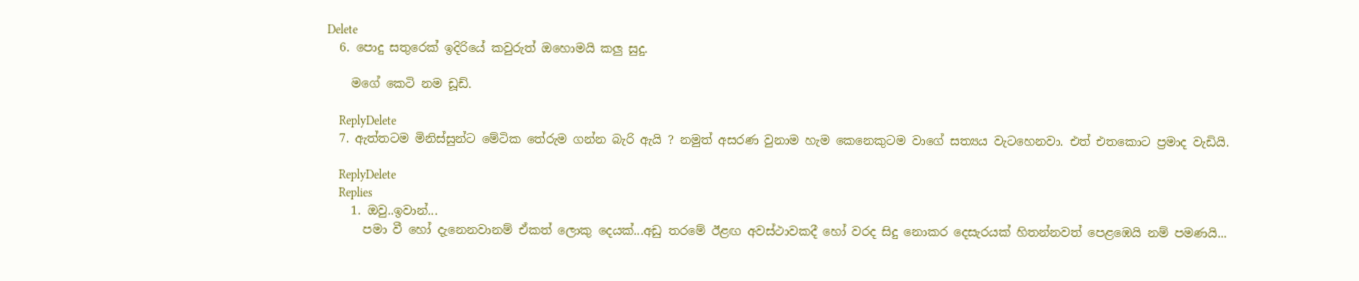Delete
  6. පොදු සතුරෙක් ඉදිරියේ කවුරුත් ඔහොමයි කලු සුදු.

    මගේ කෙටි නම ඩූඩ්.

    ReplyDelete
  7. ඇත්තටම මිනිස්සුන්ට මේටික තේරුම ගන්න බැරි ඇයි ? නමුත් අසරණ වුනාම හැම කෙනෙකුටම වාගේ සත්‍යය වැටහෙනවා. එත් එතකොට ප්‍රමාද වැඩියි.

    ReplyDelete
    Replies
    1. ඔවු..ඉවාන්...
      පමා වී හෝ දැනෙනවානම් ඒකත් ලොකු දෙයක්...අඩු තරමේ ඊළඟ අවස්ථාවකදී හෝ වරද සිදු නොකර දෙසැරයක් හිතන්නවත් පෙළඹෙයි නම් පමණයි...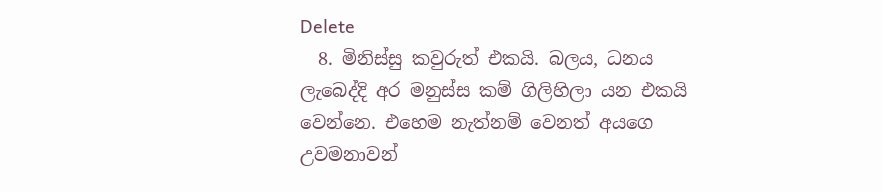Delete
  8. මිනිස්සු කවුරුත් එකයි. බලය, ධනය ලැබෙද්දි අර මනුස්ස කම් ගිලිහිලා යන එකයි වෙන්නෙ. එහෙම නැත්නම් වෙනත් අයගෙ උවමනාවන්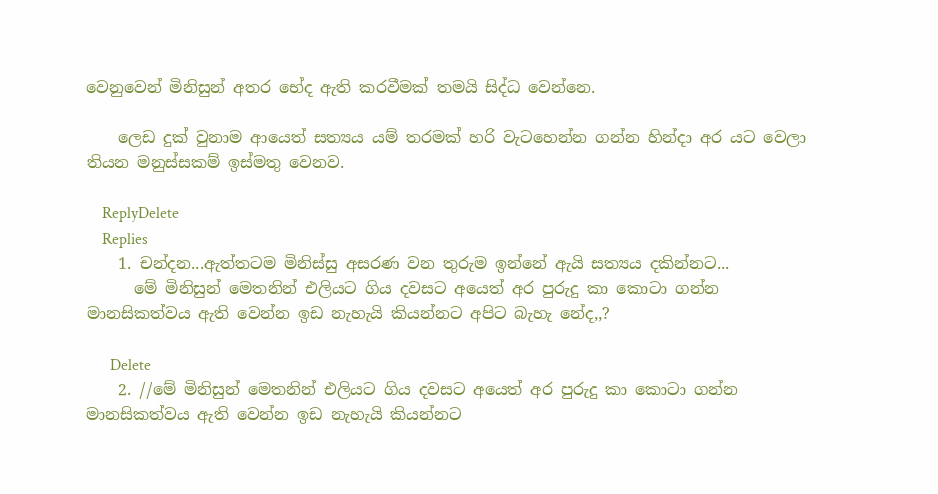වෙනුවෙන් මිනිසුන් අතර භේද ඇති කරවීමක් තමයි සිද්ධ වෙන්නෙ.

    ලෙඩ දුක් වුනාම ආයෙත් සත්‍යය යම් තරමක් හරි වැටහෙන්න ගන්න හින්දා අර යට වෙලා තියන මනුස්සකම් ඉස්මතු වෙනව.

    ReplyDelete
    Replies
    1. චන්දන...ඇත්තටම මිනිස්සු අසරණ වන තුරුම ඉන්නේ ඇයි සත්‍යය දකින්නට...
      මේ මිනිසුන් මෙතනින් එලියට ගිය දවසට අයෙත් අර පුරුදු කා කොටා ගන්න මානසිකත්වය ඇති වෙන්න ඉඩ නැහැයි කියන්නට අපිට බැහැ නේද,,?

      Delete
    2. //මේ මිනිසුන් මෙතනින් එලියට ගිය දවසට අයෙත් අර පුරුදු කා කොටා ගන්න මානසිකත්වය ඇති වෙන්න ඉඩ නැහැයි කියන්නට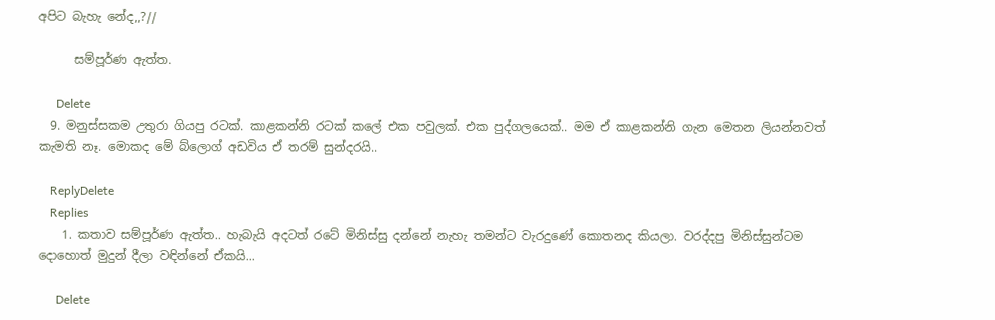අපිට බැහැ නේද,,?//

      සම්පූර්ණ ඇත්ත.

      Delete
  9. මනුස්සකම උතුරා ගියපු රටක්. කාළකන්නි රටක් කලේ එක පවුලක්. එක පුද්ගලයෙක්.. මම ඒ කාළකන්නි ගැන මෙතන ලියන්නවත් කැමති නෑ. මොකද මේ බ්ලොග් අඩවිය ඒ තරම් සුන්දරයි..

    ReplyDelete
    Replies
    1. කතාව සම්පූර්ණ ඇත්ත.. හැබැයි අදටත් රටේ මිනිස්සු දන්නේ නැහැ තමන්ට වැරදුණේ කොතනද කියලා. වරද්දපු මිනිස්සුන්ටම දොහොත් මුදුන් දීලා වඳින්නේ ඒකයි...

      Delete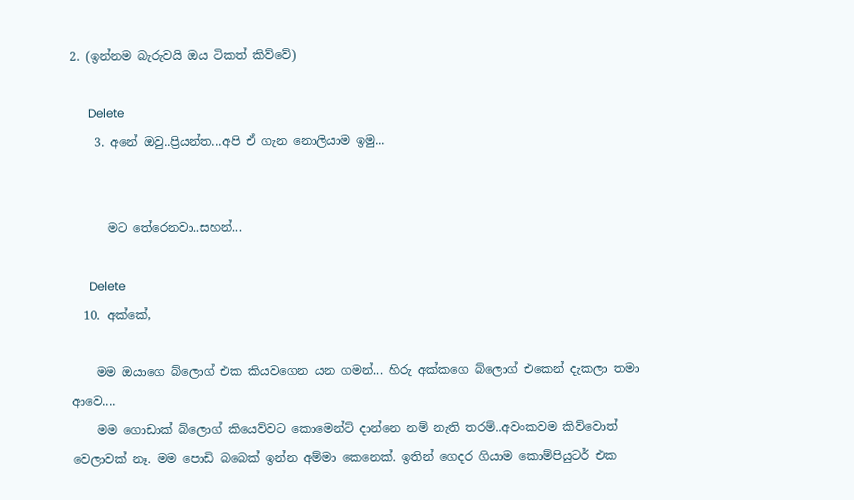2. (ඉන්නම බැරුවයි ඔය ටිකත් කිව්වේ)

      Delete
    3. අනේ ඔවු..ප්‍රියන්ත...අපි ඒ ගැන නොලියාම ඉමු...


      මට තේරෙනවා..සහන්...

      Delete
  10. අක්කේ,

    මම ඔයාගෙ බ්ලොග් එක කියවගෙන යන ගමන්... හිරු අක්කගෙ බ්ලොග් එකෙන් දැකලා තමා ආවෙ....
    මම ගොඩාක් බ්ලොග් කියෙව්වට කොමෙන්ට් දාන්නෙ නම් නැති තරම්..අවංකවම කිව්වොත් වෙලාවක් නෑ. මම පොඩි බබෙක් ඉන්න අම්මා කෙනෙක්. ඉතින් ගෙදර ගියාම කොම්පියුටර් එක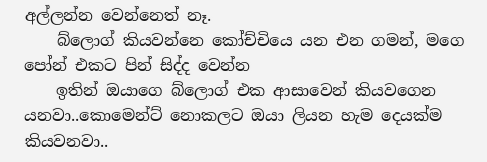අල්ලන්න වෙන්නෙත් නෑ.
    බ්ලොග් කියවන්නෙ කෝච්චියෙ යන එන ගමන්, මගෙ පෝන් එකට පින් සිද්ද වෙන්න
    ඉතින් ඔයාගෙ බ්ලොග් එක ආසාවෙන් කියවගෙන යනවා..කොමෙන්ට් නොකලට ඔයා ලියන හැම දෙයක්ම කියවනවා..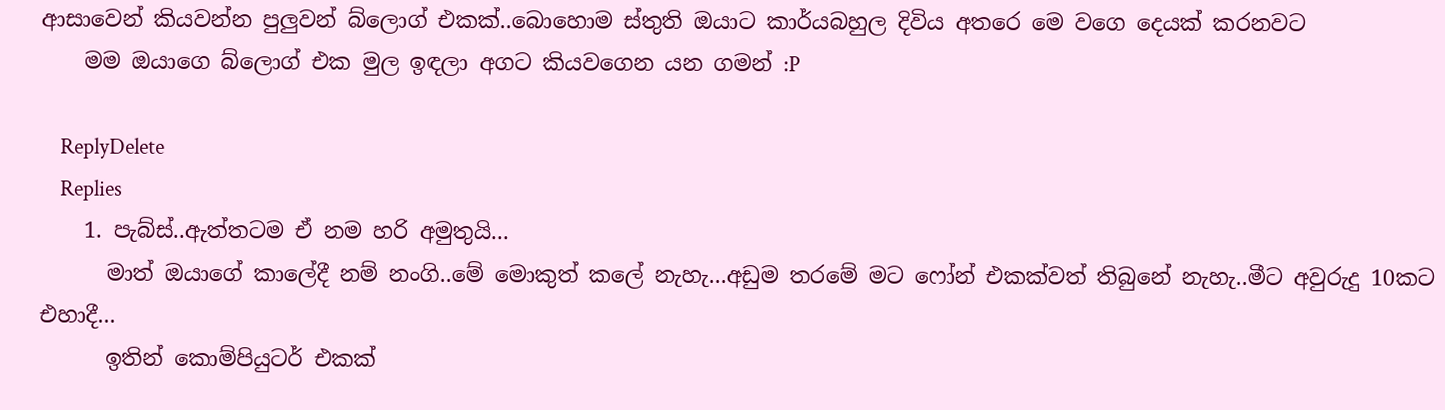ආසාවෙන් කියවන්න පුලුවන් බ්ලොග් එකක්..බොහොම ස්තුති ඔයාට කාර්යබහුල දිවිය අතරෙ මෙ වගෙ දෙයක් කරනවට
    මම ඔයාගෙ බ්ලොග් එක මුල ඉඳලා අගට කියවගෙන යන ගමන් :P

    ReplyDelete
    Replies
    1. පැබ්ස්..ඇත්තටම ඒ නම හරි අමුතුයි...
      මාත් ඔයාගේ කාලේදී නම් නංගි..මේ මොකුත් කලේ නැහැ...අඩුම තරමේ මට ෆෝන් එකක්වත් තිබුනේ නැහැ..මීට අවුරුදු 10කට එහාදී...
      ඉතින් කොම්පියුටර් එකක්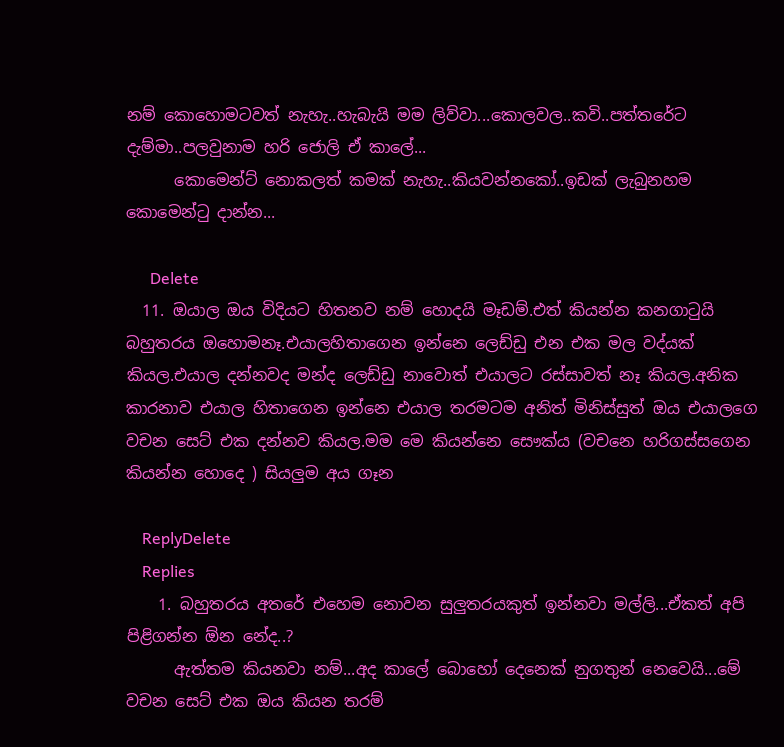නම් කොහොමටවත් නැහැ..හැබැයි මම ලිව්වා...කොලවල..කවි..පත්තරේට දැම්මා..පලවුනාම හරි ජොලි ඒ කාලේ...
      කොමෙන්ට් නොකලත් කමක් නැහැ..කියවන්නකෝ..ඉඩක් ලැබුනහම කොමෙන්ටු දාන්න...

      Delete
  11. ඔයාල ඔය විදියට හිතනව නම් හොදයි මෑඩම්.එත් කියන්න කනගාටුයි බහුතරය ඔහොමනෑ.එයාලහිතාගෙන ඉන්නෙ ලෙඩ්ඩු එන එක මල වද්යක් කියල.එයාල දන්නවද මන්ද ලෙඩ්ඩු නාවොත් එයාලට රස්සාවත් නෑ කියල.අනික කාරනාව එයාල හිතාගෙන ඉන්නෙ එයාල තරමටම අනිත් මිනිස්සුත් ඔය එයාලගෙ වචන සෙට් එක දන්නව කියල.මම මෙ කියන්නෙ සෞක්ය (වචනෙ හරිගස්සගෙන කියන්න හොදෙ ) සියලුම අය ගෑන

    ReplyDelete
    Replies
    1. බහුතරය අතරේ එහෙම නොවන සුලුතරයකුත් ඉන්නවා මල්ලි...ඒකත් අපි පිළිගන්න ඕන නේද..?
      ඇත්තම කියනවා නම්...අද කාලේ බොහෝ දෙනෙක් නුගතුන් නෙවෙයි...මේ වචන සෙට් එක ඔය කියන තරම්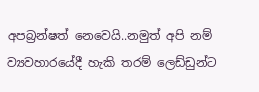අපබ්‍රන්ෂත් නෙවෙයි..නමුත් අපි නම් ව්‍යවහාරයේදී හැකි තරම් ලෙඩ්ඩුන්ට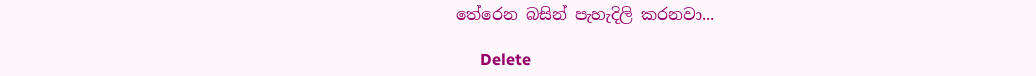තේරෙන බසින් පැහැදිලි කරනවා...

      Delete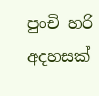පුංචි හරි අදහසක්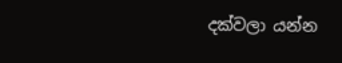දක්වලා යන්න